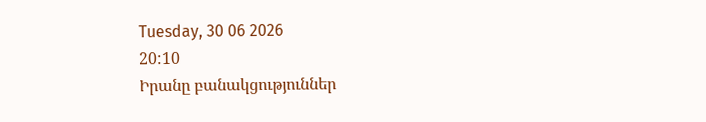Tuesday, 30 06 2026
20:10
Իրանը բանակցություններ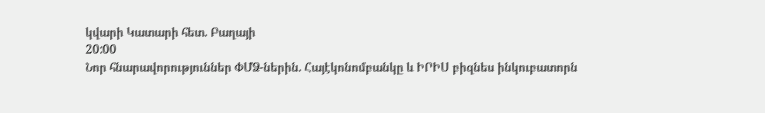կվարի Կատարի հետ. Բաղայի
20:00
Նոր հնարավորություններ ՓՄՁ-ներին. Հայէկոնոմբանկը և ԻՐԻՍ բիզնես ինկուբատորն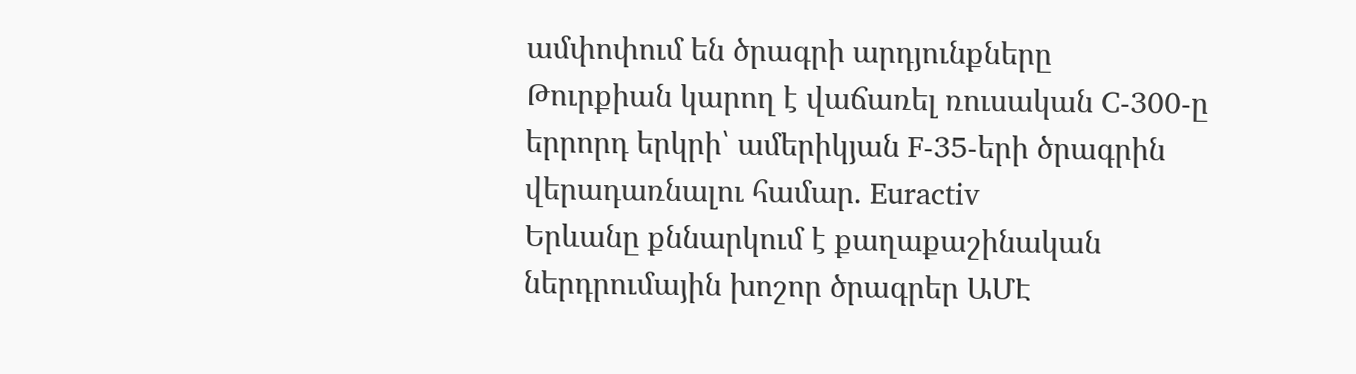ամփոփում են ծրագրի արդյունքները
Թուրքիան կարող է վաճառել ռուսական C-300-ը երրորդ երկրի՝ ամերիկյան F-35-երի ծրագրին վերադառնալու համար. Euractiv
Երևանը քննարկում է քաղաքաշինական ներդրումային խոշոր ծրագրեր ԱՄԷ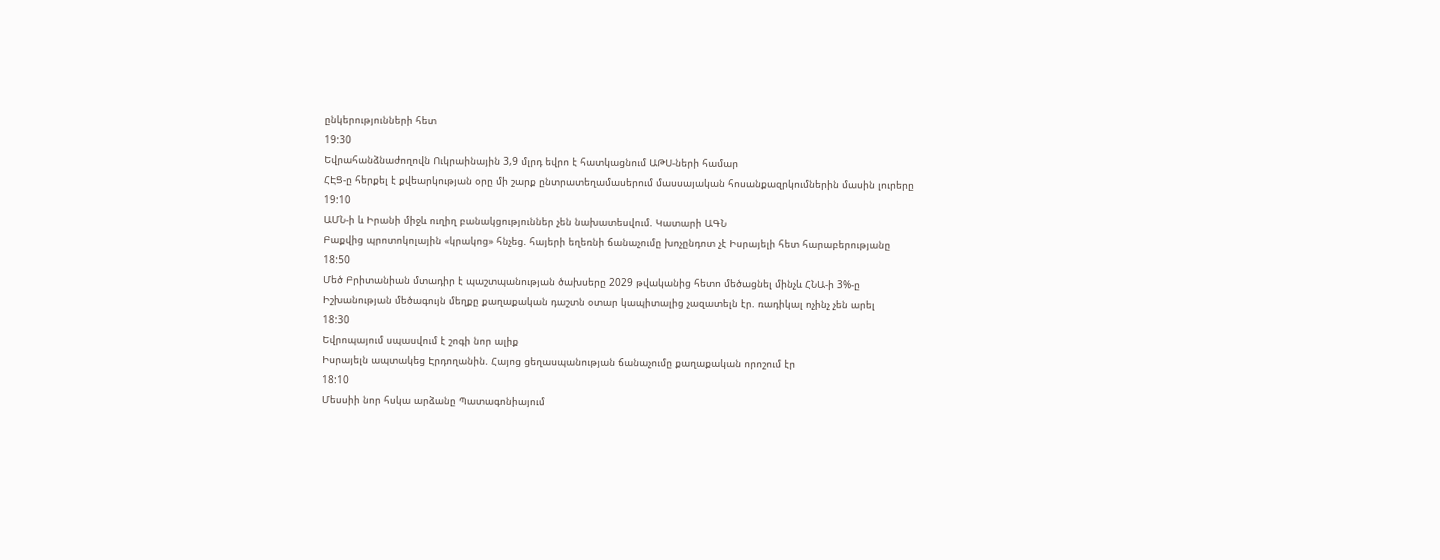ընկերությունների հետ
19:30
Եվրահանձնաժողովն Ուկրաինային 3,9 մլրդ եվրո է հատկացնում ԱԹՍ-ների համար
ՀԷՑ-ը հերքել է քվեարկության օրը մի շարք ընտրատեղամասերում մասսայական հոսանքազրկումներին մասին լուրերը
19:10
ԱՄՆ-ի և Իրանի միջև ուղիղ բանակցություններ չեն նախատեսվում. Կատարի ԱԳՆ
Բաքվից պրոտոկոլային «կրակոց» հնչեց. հայերի եղեռնի ճանաչումը խոչընդոտ չէ Իսրայելի հետ հարաբերությանը
18:50
Մեծ Բրիտանիան մտադիր է պաշտպանության ծախսերը 2029 թվականից հետո մեծացնել մինչև ՀՆԱ-ի 3%-ը
Իշխանության մեծագույն մեղքը քաղաքական դաշտն օտար կապիտալից չազատելն էր. ռադիկալ ոչինչ չեն արել
18:30
Եվրոպայում սպասվում է շոգի նոր ալիք
Իսրայելն ապտակեց Էրդողանին. Հայոց ցեղասպանության ճանաչումը քաղաքական որոշում էր
18:10
Մեսսիի նոր հսկա արձանը Պատագոնիայում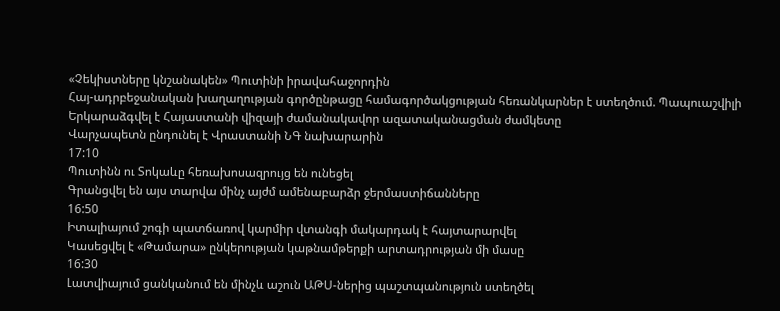«Չեկիստները կնշանակեն» Պուտինի իրավահաջորդին
Հայ-ադրբեջանական խաղաղության գործընթացը համագործակցության հեռանկարներ է ստեղծում. Պապուաշվիլի
Երկարաձգվել է Հայաստանի վիզայի ժամանակավոր ազատականացման ժամկետը
Վարչապետն ընդունել է Վրաստանի ՆԳ նախարարին
17:10
Պուտինն ու Տոկաևը հեռախոսազրույց են ունեցել
Գրանցվել են այս տարվա մինչ այժմ ամենաբարձր ջերմաստիճանները
16:50
Իտալիայում շոգի պատճառով կարմիր վտանգի մակարդակ է հայտարարվել
Կասեցվել է «Թամարա» ընկերության կաթնամթերքի արտադրության մի մասը
16:30
Լատվիայում ցանկանում են մինչև աշուն ԱԹՍ-ներից պաշտպանություն ստեղծել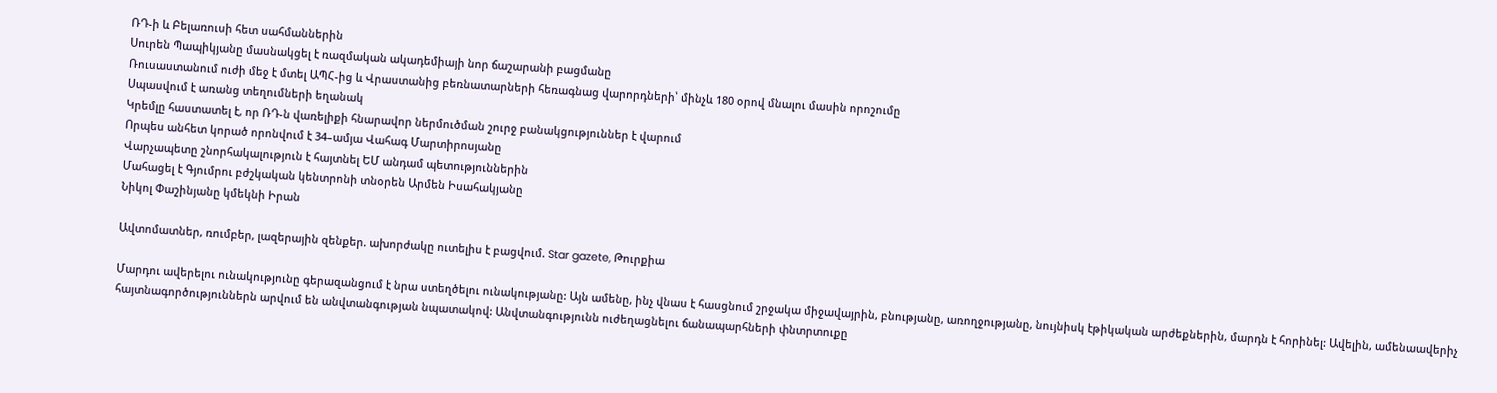ՌԴ-ի և Բելառուսի հետ սահմաններին
Սուրեն Պապիկյանը մասնակցել է ռազմական ակադեմիայի նոր ճաշարանի բացմանը
Ռուսաստանում ուժի մեջ է մտել ԱՊՀ-ից և Վրաստանից բեռնատարների հեռագնաց վարորդների՝ մինչև 180 օրով մնալու մասին որոշումը
Սպասվում է առանց տեղումների եղանակ
Կրեմլը հաստատել է, որ ՌԴ-ն վառելիքի հնարավոր ներմուծման շուրջ բանակցություններ է վարում
Որպես անհետ կորած որոնվում է 34–ամյա Վահագ Մարտիրոսյանը
Վարչապետը շնորհակալություն է հայտնել ԵՄ անդամ պետություններին
Մահացել է Գյումրու բժշկական կենտրոնի տնօրեն Արմեն Իսահակյանը
Նիկոլ Փաշինյանը կմեկնի Իրան

Ավտոմատներ, ռումբեր, լազերային զենքեր. ախորժակը ուտելիս է բացվում. Star gazete, Թուրքիա

Մարդու ավերելու ունակությունը գերազանցում է նրա ստեղծելու ունակությանը: Այն ամենը, ինչ վնաս է հասցնում շրջակա միջավայրին, բնությանը, առողջությանը, նույնիսկ էթիկական արժեքներին, մարդն է հորինել: Ավելին, ամենաավերիչ հայտնագործություններն արվում են անվտանգության նպատակով: Անվտանգությունն ուժեղացնելու ճանապարհների փնտրտուքը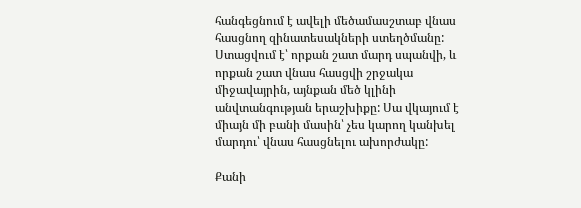հանգեցնում է ավելի մեծամասշտաբ վնաս հասցնող զինատեսակների ստեղծմանը: Ստացվում է՝ որքան շատ մարդ սպանվի, և որքան շատ վնաս հասցվի շրջակա միջավայրին, այնքան մեծ կլինի անվտանգության երաշխիքը: Սա վկայում է միայն մի բանի մասին՝ չես կարող կանխել մարդու՝ վնաս հասցնելու ախորժակը:

Քանի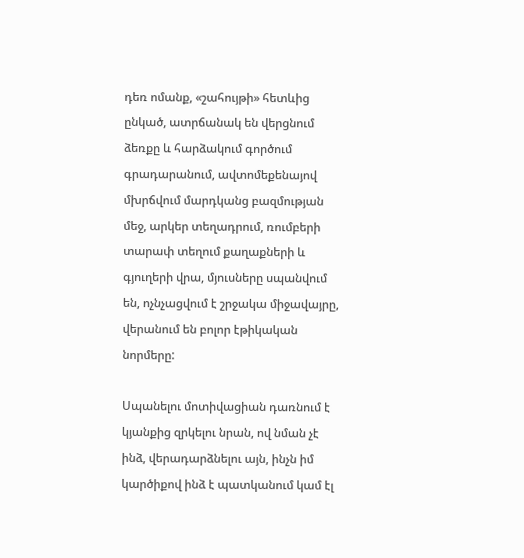դեռ ոմանք, «շահույթի» հետևից ընկած, ատրճանակ են վերցնում ձեռքը և հարձակում գործում գրադարանում, ավտոմեքենայով մխրճվում մարդկանց բազմության մեջ, արկեր տեղադրում, ռումբերի տարափ տեղում քաղաքների և գյուղերի վրա, մյուսները սպանվում են, ոչնչացվում է շրջակա միջավայրը, վերանում են բոլոր էթիկական նորմերը:

Սպանելու մոտիվացիան դառնում է կյանքից զրկելու նրան, ով նման չէ ինձ, վերադարձնելու այն, ինչն իմ կարծիքով ինձ է պատկանում կամ էլ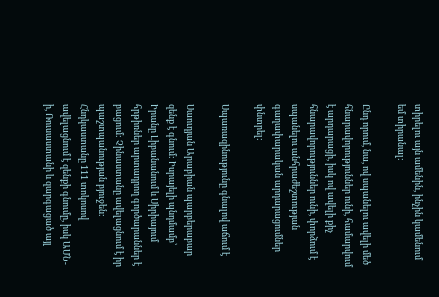տիրելու այն ամենին, ինչին կամենում եմ տիրանալ:

Ընդ որում, նա, ով սպանելու ավելի մեծ հնարավորություններ ունի, համարվում է արդարացի, իսկ ով ավելի քիչ հնարավորություններ ունի, փորձում է սպանելու անհրաժեշտության գաղափարական արդարացումներ փնտրել:

Սպառազինությունը գնալով աճում է

Սաուդյան Արաբիան պարբերաբար զենք է գնում: Իսրայելի պնդմամբ՝ Իրանը Լիբանանում և Սիրիայում հրթիռներ արտադրող գործարաններ է բացում: Չինաստանը ավելացնում է իր պաշտպանության բյուջեն: Հնդկաստանը 111 տոկոսով ավելացնում է զենքի գնումը, իսկ ԱՄՆ-ի, Ռուսաստանի և զարգացած այլ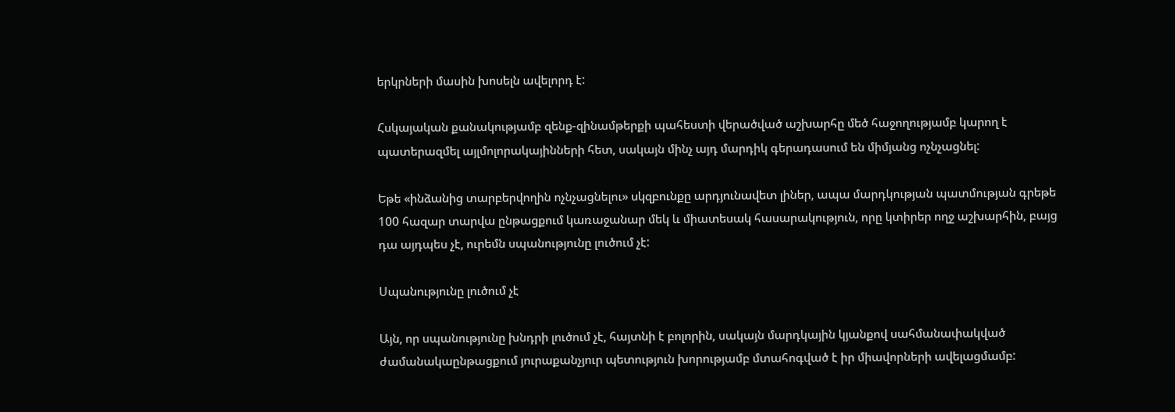երկրների մասին խոսելն ավելորդ է:

Հսկայական քանակությամբ զենք-զինամթերքի պահեստի վերածված աշխարհը մեծ հաջողությամբ կարող է պատերազմել այլմոլորակայինների հետ, սակայն մինչ այդ մարդիկ գերադասում են միմյանց ոչնչացնել:

Եթե «ինձանից տարբերվողին ոչնչացնելու» սկզբունքը արդյունավետ լիներ, ապա մարդկության պատմության գրեթե 100 հազար տարվա ընթացքում կառաջանար մեկ և միատեսակ հասարակություն, որը կտիրեր ողջ աշխարհին, բայց դա այդպես չէ, ուրեմն սպանությունը լուծում չէ:

Սպանությունը լուծում չէ

Այն, որ սպանությունը խնդրի լուծում չէ, հայտնի է բոլորին, սակայն մարդկային կյանքով սահմանափակված ժամանակաընթացքում յուրաքանչյուր պետություն խորությամբ մտահոգված է իր միավորների ավելացմամբ: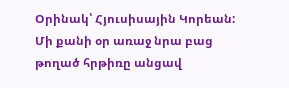Օրինակ՝ Հյուսիսային Կորեան: Մի քանի օր առաջ նրա բաց թողած հրթիռը անցավ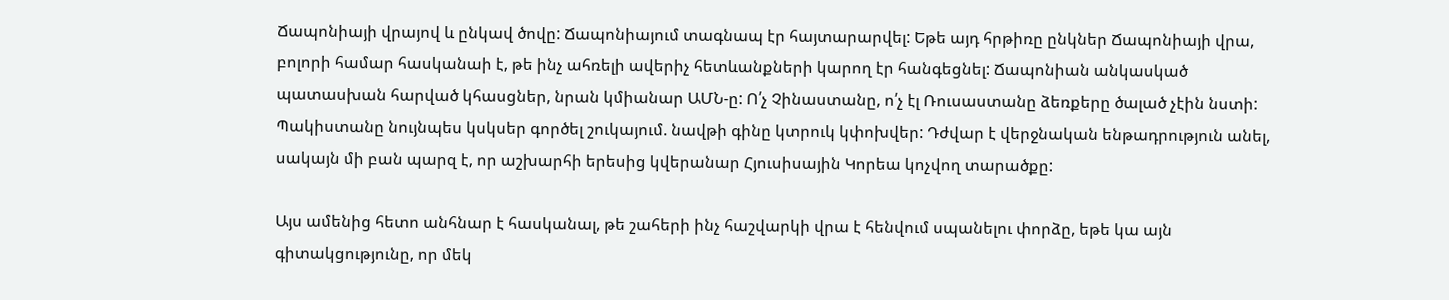Ճապոնիայի վրայով և ընկավ ծովը: Ճապոնիայում տագնապ էր հայտարարվել: Եթե այդ հրթիռը ընկներ Ճապոնիայի վրա, բոլորի համար հասկանաի է, թե ինչ ահռելի ավերիչ հետևանքների կարող էր հանգեցնել: Ճապոնիան անկասկած պատասխան հարված կհասցներ, նրան կմիանար ԱՄՆ-ը: Ո՛չ Չինաստանը, ո՛չ էլ Ռուսաստանը ձեռքերը ծալած չէին նստի: Պակիստանը նույնպես կսկսեր գործել շուկայում. նավթի գինը կտրուկ կփոխվեր: Դժվար է վերջնական ենթադրություն անել, սակայն մի բան պարզ է, որ աշխարհի երեսից կվերանար Հյուսիսային Կորեա կոչվող տարածքը:

Այս ամենից հետո անհնար է հասկանալ, թե շահերի ինչ հաշվարկի վրա է հենվում սպանելու փորձը, եթե կա այն գիտակցությունը, որ մեկ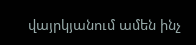վայրկյանում ամեն ինչ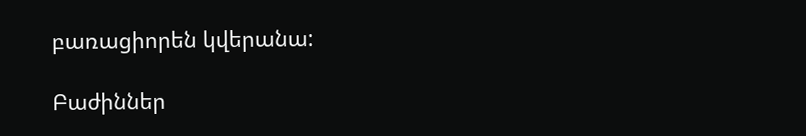բառացիորեն կվերանա:

Բաժիններ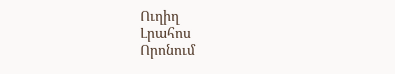Ուղիղ
Լրահոս
Որոնում